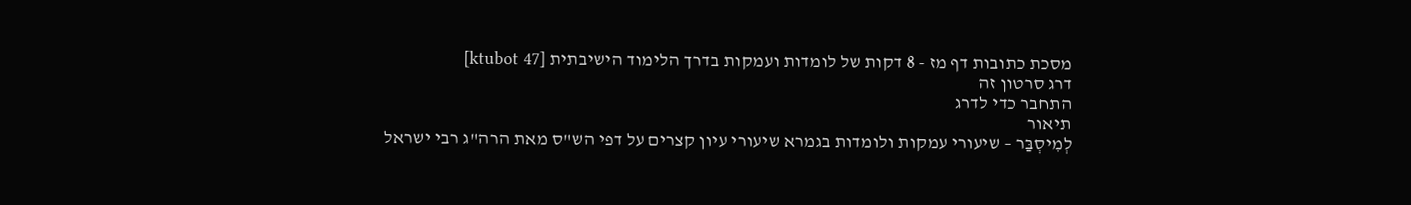מסכת כתובות דף מז - 8 דקות של לומדות ועמקות בדרך הלימוד הישיבתית [ktubot 47]
דרג סרטון זה
התחבר כדי לדרג
תיאור
לְמִיסְבַּר – שיעורי עמקות ולומדות בגמרא שיעורי עיון קצרים על דפי הש"ס מאת הרה"ג רבי ישראל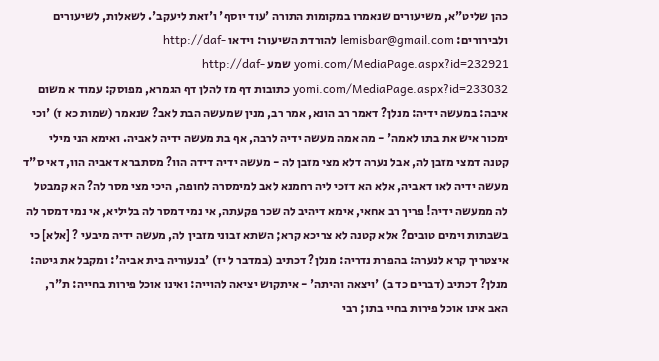כהן שליט"א, משיעורים שנאמרו במקומות התורה 'עוד יוסף' ו'זאת ליעקב'. לשאלות, לשיעורים ולבירורים: lemisbar@gmail.com להורדת השיעור: וידאו http://daf-yomi.com/MediaPage.aspx?id=232921 שמע http://daf-yomi.com/MediaPage.aspx?id=233032 כתובות דף מז להלן דף הגמרא, מפוסק: עמוד א משום איבה: במעשה ידיה: מנלן? דאמר רב הונא, אמר רב, מנין שמעשה הבת לאב? שנאמר (שמות כא ז) 'וכי ימכור איש את בתו לאמה' - מה אמה מעשה ידיה לרבה, אף בת מעשה ידיה לאביה. ואימא הני מילי קטנה דמצי מזבן לה, אבל נערה דלא מצי מזבן לה - מעשה ידיה דידה הוו? מסתברא דאביה הוו, דאי ס"ד מעשה ידיה לאו דאביה, אלא הא דזכי ליה רחמנא לאב למימסרה לחופה, היכי מצי מסר לה? הא קמבטל לה ממעשה ידיה! פריך רב אחאי, אימא דיהיב לה שכר פקעתה, אי נמי דמסר לה בליליא, אי נמי דמסר לה בשבתות וימים טובים? אלא קטנה לא צריכא קרא; השתא זבוני מזבין לה, מעשה ידיה מיבעי ? [אלא] כי איצטריך קרא לנערה: בהפרת נדריה: מנלן? דכתיב (במדבר ל יז) 'בנעוריה בית אביה': ומקבל את גיטה: מנלן? דכתיב (דברים כד ב) 'ויצאה והיתה' - איתקוש יציאה להוייה: ואינו אוכל פירות בחייה: ת"ר, האב אינו אוכל פירות בחיי בתו; רבי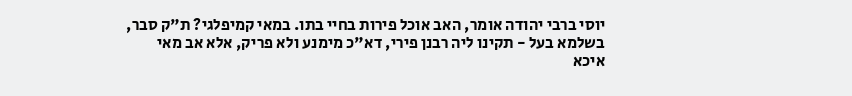יוסי ברבי יהודה אומר, האב אוכל פירות בחיי בתו. במאי קמיפלגי? ת"ק סבר, בשלמא בעל - תקינו ליה רבנן פירי, דא"כ מימנע ולא פריק, אלא אב מאי איכא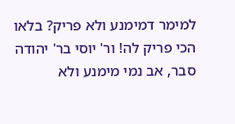למימר דמימנע ולא פריק? בלאו הכי פריק לה! ור' יוסי בר' יהודה סבר, אב נמי מימנע ולא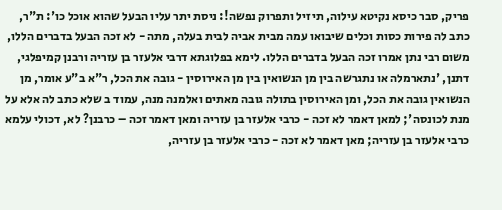פריק, סבר כיסא נקיטא עילוה, תיזיל ותפרוק נפשה!: ניסת יתר עליו הבעל שהוא אוכל כו': ת"ר, כתב לה פירות כסות וכלים שיבואו עמה מבית אביה לבית בעלה, מתה - לא זכה הבעל בדברים הללו, משום רבי נתן אמרו זכה הבעל בדברים הללו. לימא בפלוגתא דרבי אלעזר בן עזריה ורבנן קמיפלגי, דתנן, 'נתארמלה או נתגרשה בין מן הנשואין בין מן האירוסין - גובה את הכל, ר"א ב"ע אומר, מן הנשואין גובה את הכל, ומן האירוסין בתולה גובה מאתים ואלמנה מנה, עמוד ב שלא כתב לה אלא על מנת לכונסה'; למאן דאמר לא זכה - כרבי אלעזר בן עזריה ומאן דאמר זכה – כרבנן? לא, דכולי עלמא כרבי אלעזר בן עזריה; מאן דאמר לא זכה - כרבי אלעזר בן עזריה,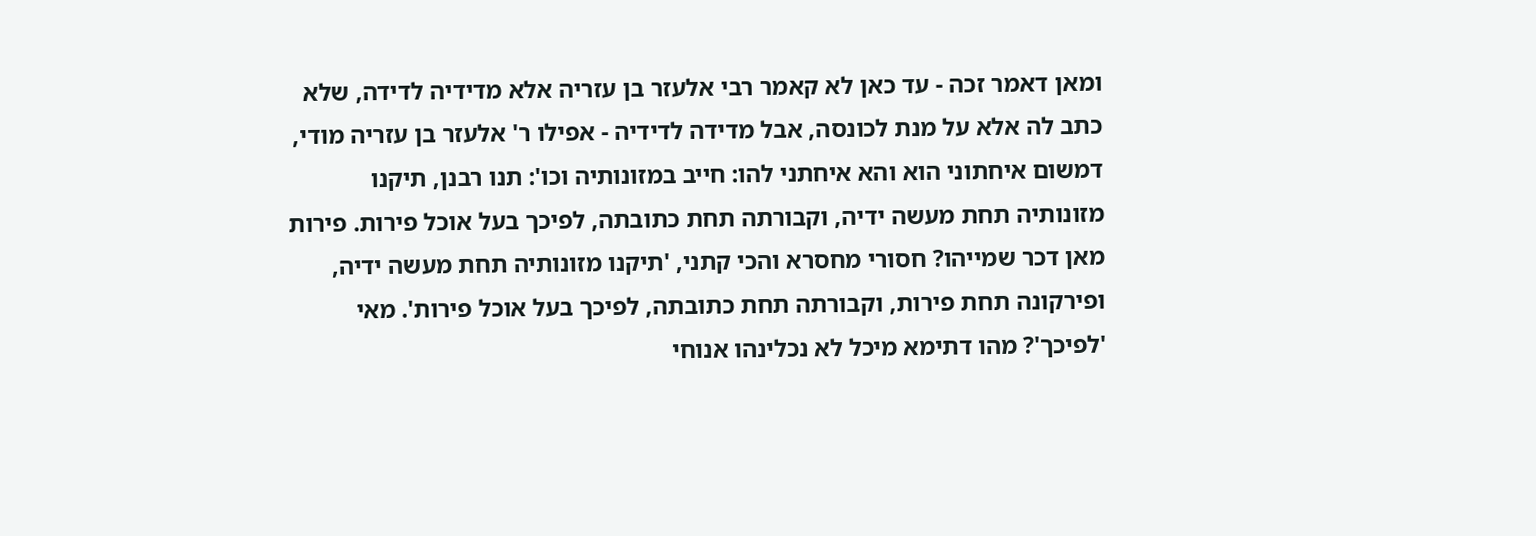ומאן דאמר זכה - עד כאן לא קאמר רבי אלעזר בן עזריה אלא מדידיה לדידה, שלא כתב לה אלא על מנת לכונסה, אבל מדידה לדידיה - אפילו ר' אלעזר בן עזריה מודי, דמשום איחתוני הוא והא איחתני להו: חייב במזונותיה וכו': תנו רבנן, תיקנו מזונותיה תחת מעשה ידיה, וקבורתה תחת כתובתה, לפיכך בעל אוכל פירות. פירות מאן דכר שמייהו? חסורי מחסרא והכי קתני, 'תיקנו מזונותיה תחת מעשה ידיה, ופירקונה תחת פירות, וקבורתה תחת כתובתה, לפיכך בעל אוכל פירות'. מאי 'לפיכך'? מהו דתימא מיכל לא נכלינהו אנוחי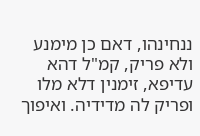ננחינהו, דאם כן מימנע ולא פריק, קמ"ל דהא עדיפא, זימנין דלא מלו ופריק לה מדידיה. ואיפוך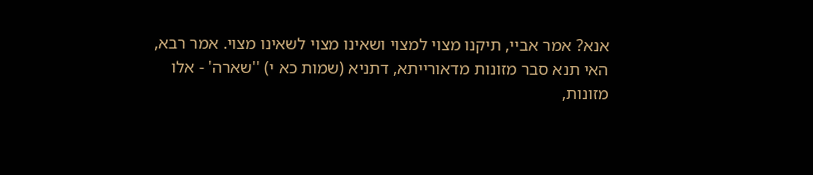אנא? אמר אביי, תיקנו מצוי למצוי ושאינו מצוי לשאינו מצוי. אמר רבא, האי תנא סבר מזונות מדאורייתא, דתניא (שמות כא י) ''שארה' - אלו מזונות,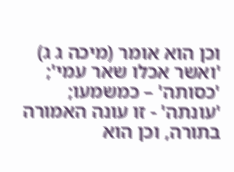וכן הוא אומר (מיכה ג ג) 'ואשר אכלו שאר עמי'; 'כסותה' – כמשמעו; 'עונתה' - זו עונה האמורה בתורה, וכן הוא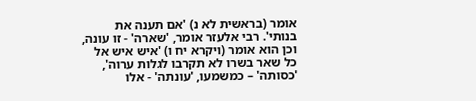אומר (בראשית לא נ) 'אם תענה את בנותי'. רבי אלעזר אומר, 'שארה' - זו עונה, וכן הוא אומר (ויקרא יח ו) 'איש איש אל כל שאר בשרו לא תקרבו לגלות ערוה', 'כסותה' – כמשמעו, 'עונתה' - אלו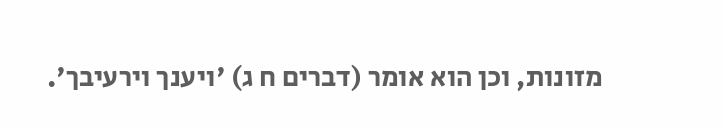מזונות, וכן הוא אומר (דברים ח ג) 'ויענך וירעיבך'.